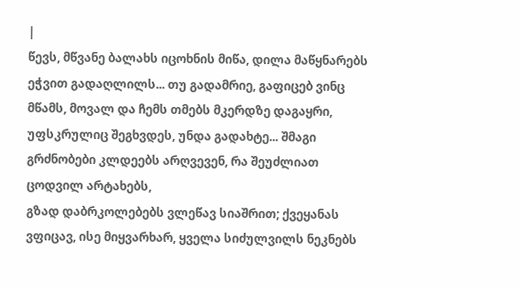|
წევს, მწვანე ბალახს იცოხნის მიწა, დილა მაწყნარებს ეჭვით გადაღლილს... თუ გადამრიე, გაფიცებ ვინც მწამს, მოვალ და ჩემს თმებს მკერდზე დაგაყრი,
უფსკრულიც შეგხვდეს, უნდა გადახტე... შმაგი გრძნობები კლდეებს არღვევენ, რა შეუძლიათ ცოდვილ არტახებს,
გზად დაბრკოლებებს ვლეწავ სიაშრით; ქვეყანას ვფიცავ, ისე მიყვარხარ, ყველა სიძულვილს ნეკნებს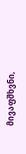მივაფშხვნი,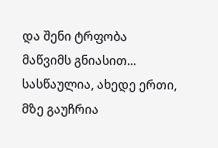და შენი ტრფობა მაწვიმს გნიასით... სასწაულია, ახედე ერთი, მზე გაუჩრია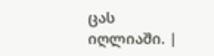ცას იღლიაში. |